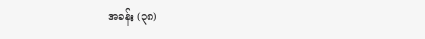အခန်း (၃၈)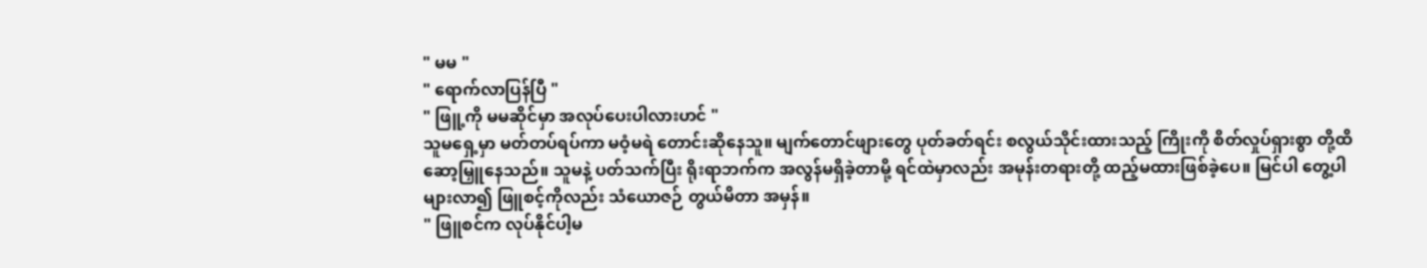" မမ "
" ရောက်လာပြန်ပြီ "
" ဖြူ့ကို မမဆိုင်မှာ အလုပ်ပေးပါလားဟင် "
သူမရှေ့မှာ မတ်တပ်ရပ်ကာ မဝံ့မရဲ တောင်းဆိုနေသူ။ မျက်တောင်ဖျားတွေ ပုတ်ခတ်ရင်း စလွယ်သိုင်းထားသည့် ကြိုးကို စိတ်လှုပ်ရှားစွာ တို့ထိ ဆော့မြှူနေသည်။ သူမနဲ့ ပတ်သက်ပြီး ရိုးရာဘက်က အလွန်မရှိခဲ့တာမို့ ရင်ထဲမှာလည်း အမုန်းတရားတို့ ထည့်မထားဖြစ်ခဲ့ပေ။ မြင်ပါ တွေ့ပါ များလာ၍ ဖြူစင့်ကိုလည်း သံယောဇဉ် တွယ်မိတာ အမှန်။
" ဖြူစင်က လုပ်နိုင်ပါ့မ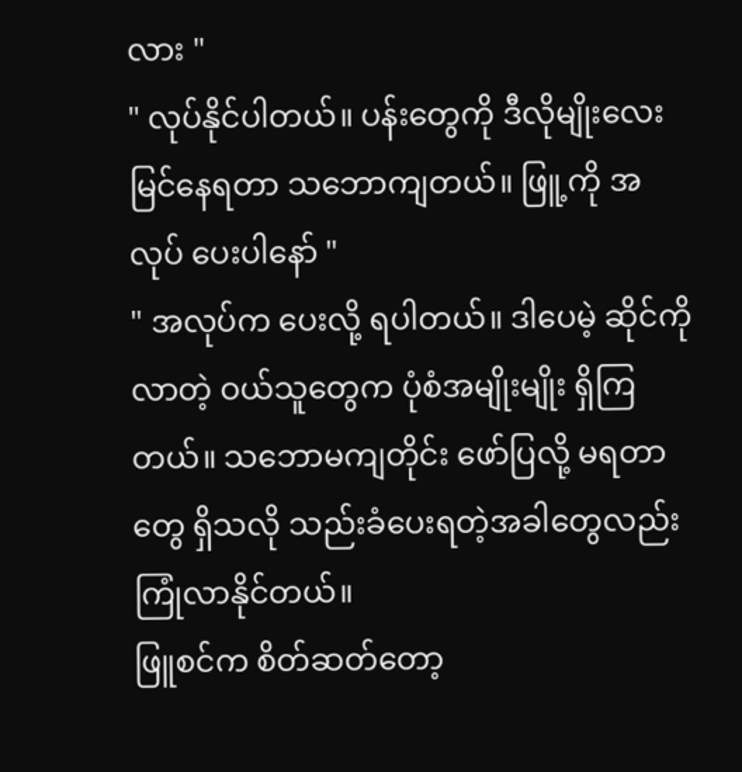လား "
" လုပ်နိုင်ပါတယ်။ ပန်းတွေကို ဒီလိုမျိုးလေး မြင်နေရတာ သဘောကျတယ်။ ဖြူ့ကို အလုပ် ပေးပါနော် "
" အလုပ်က ပေးလို့ ရပါတယ်။ ဒါပေမဲ့ ဆိုင်ကို လာတဲ့ ဝယ်သူတွေက ပုံစံအမျိုးမျိုး ရှိကြတယ်။ သဘောမကျတိုင်း ဖော်ပြလို့ မရတာတွေ ရှိသလို သည်းခံပေးရတဲ့အခါတွေလည်း ကြုံလာနိုင်တယ်။
ဖြူစင်က စိတ်ဆတ်တော့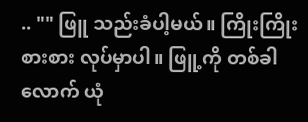.. "" ဖြူ သည်းခံပါ့မယ်။ ကြိုးကြိုးစားစား လုပ်မှာပါ။ ဖြူ့ကို တစ်ခါလောက် ယုံ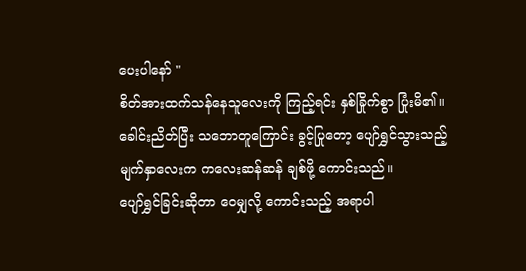ပေးပါနော် "
စိတ်အားထက်သန်နေသူလေးကို ကြည့်ရင်း နှစ်ခြိုက်စွာ ပြုံးမိ၏။ ခေါင်းညိတ်ပြီး သဘောတူကြောင်း ခွင့်ပြုတော့ ပျော်ရွှင်သွားသည့် မျက်နှာလေးက ကလေးဆန်ဆန် ချစ်ဖို့ ကောင်းသည်။
ပျော်ရွှင်ခြင်းဆိုတာ ဝေမျှလို့ ကောင်းသည့် အရာပါ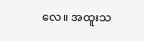လေ။ အထူးသ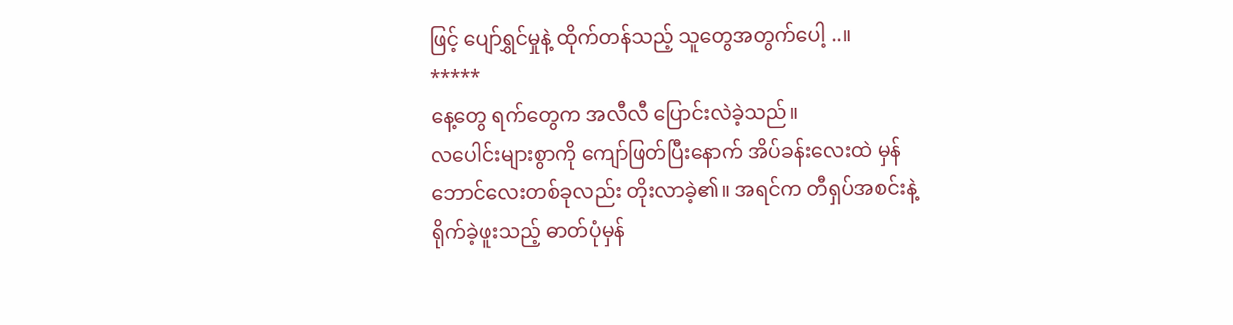ဖြင့် ပျော်ရွှင်မှုနဲ့ ထိုက်တန်သည့် သူတွေအတွက်ပေါ့ ..။
*****
နေ့တွေ ရက်တွေက အလီလီ ပြောင်းလဲခဲ့သည်။
လပေါင်းများစွာကို ကျော်ဖြတ်ပြီးနောက် အိပ်ခန်းလေးထဲ မှန်ဘောင်လေးတစ်ခုလည်း တိုးလာခဲ့၏။ အရင်က တီရှပ်အစင်းနဲ့ ရိုက်ခဲ့ဖူးသည့် ဓာတ်ပုံမှန်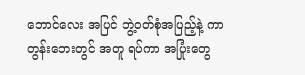ဘောင်လေး အပြင် ဘွဲ့ဝတ်စုံအပြည့်နဲ့ ကာတွန်းဘေးတွင် အတူ ရပ်ကာ အပြုံးတွေ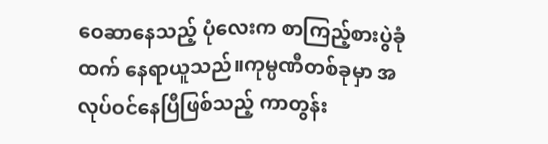ဝေဆာနေသည့် ပုံလေးက စာကြည့်စားပွဲခုံထက် နေရာယူသည်။ကုမ္ပဏီတစ်ခုမှာ အလုပ်ဝင်နေပြီဖြစ်သည့် ကာတွန်း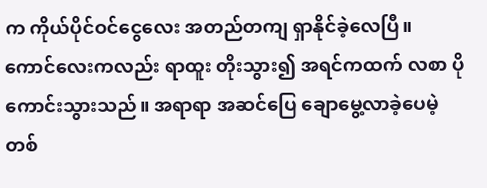က ကိုယ်ပိုင်ဝင်ငွေလေး အတည်တကျ ရှာနိုင်ခဲ့လေပြီ။ ကောင်လေးကလည်း ရာထူး တိုးသွား၍ အရင်ကထက် လစာ ပိုကောင်းသွားသည်။ အရာရာ အဆင်ပြေ ချောမွေ့လာခဲ့ပေမဲ့ တစ်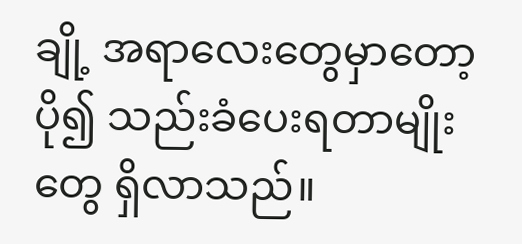ချို့ အရာလေးတွေမှာတော့ ပို၍ သည်းခံပေးရတာမျိုးတွေ ရှိလာသည်။